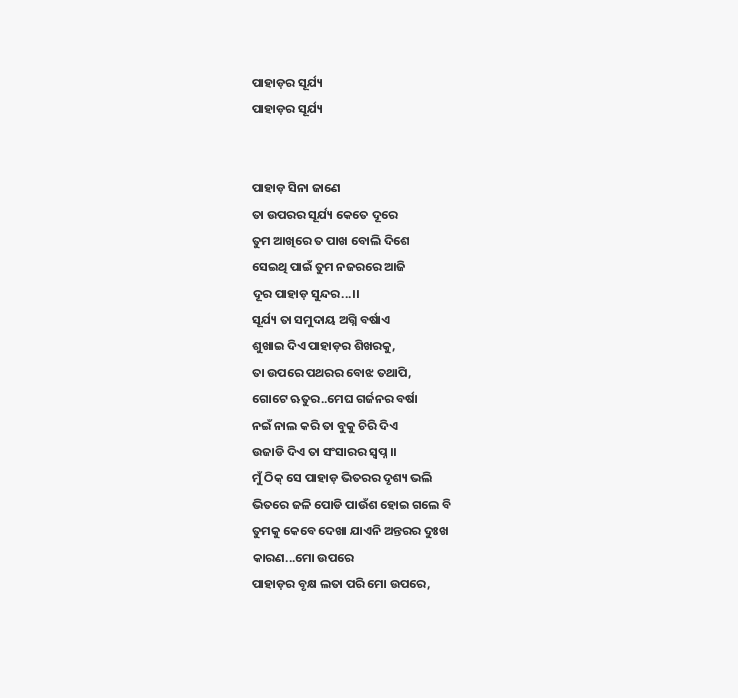ପାହାଡ଼ର ସୂର୍ଯ୍ୟ
ପାହାଡ଼ର ସୂର୍ଯ୍ୟ


ପାହାଡ଼ ସିନା ଜାଣେ
ତା ଉପରର ସୂର୍ଯ୍ୟ କେତେ ଦୂରେ
ତୁମ ଆଖିରେ ତ ପାଖ ବୋଲି ଦିଶେ
ସେଇଥି ପାଇଁ ତୁମ ନଜରରେ ଆଜି
ଦୂର ପାହାଡ଼ ସୁନ୍ଦର...।।
ସୂର୍ଯ୍ୟ ତା ସମୁଦାୟ ଅଗ୍ନି ବର୍ଷାଏ
ଶୁଖାଇ ଦିଏ ପାହାଡ଼ର ଶିଖରକୁ,
ତା ଉପରେ ପଥରର ବୋଝ ତଥାପି,
ଗୋଟେ ଋତୁର..ମେଘ ଗର୍ଜନର ବର୍ଷା
ନଇଁ ନାଲ କରି ତା ବୁକୁ ଚିରି ଦିଏ
ଉଜାଡି ଦିଏ ତା ସଂସାରର ସ୍ୱପ୍ନ ।।
ମୁଁ ଠିକ୍ ସେ ପାହାଡ଼ ଭିତରର ଦୃଶ୍ୟ ଭଲି
ଭିତରେ ଜଳି ପୋଡି ପାଉଁଶ ହୋଇ ଗଲେ ବି
ତୁମକୁ କେବେ ଦେଖା ଯାଏନି ଅନ୍ତରର ଦୁଃଖ
କାରଣ...ମୋ ଉପରେ
ପାହାଡ଼ର ବୃକ୍ଷ ଲତା ପରି ମୋ ଉପରେ,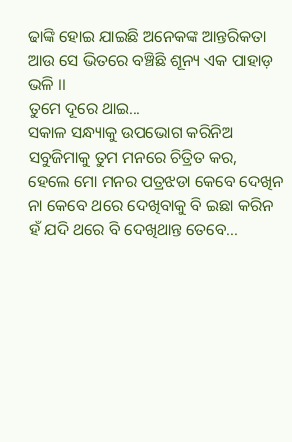ଢାଙ୍କି ହୋଇ ଯାଇଛି ଅନେକଙ୍କ ଆନ୍ତରିକତା
ଆଉ ସେ ଭିତରେ ବଞ୍ଚିଛି ଶୂନ୍ୟ ଏକ ପାହାଡ଼ ଭଳି ।।
ତୁମେ ଦୂରେ ଥାଇ...
ସକାଳ ସନ୍ଧ୍ୟାକୁ ଉପଭୋଗ କରିନିଅ
ସବୁଜିମାକୁ ତୁମ ମନରେ ଚିତ୍ରିତ କର,
ହେଲେ ମୋ ମନର ପତ୍ରଝଡା କେବେ ଦେଖିନ
ନା କେବେ ଥରେ ଦେଖିବାକୁ ବି ଇଛା କରିନ
ହଁ ଯଦି ଥରେ ବି ଦେଖିଥାନ୍ତ ତେବେ...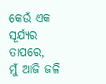କେଉଁ ଏକ ସୂର୍ଯ୍ୟର ତାପରେ,
ମୁଁ ଆଜି ଜଳି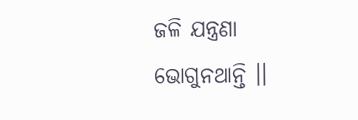ଜଳି ଯନ୍ତ୍ରଣା ଭୋଗୁନଥାନ୍ତି ।।